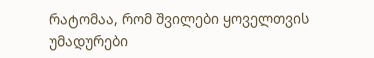რატომაა, რომ შვილები ყოველთვის უმადურები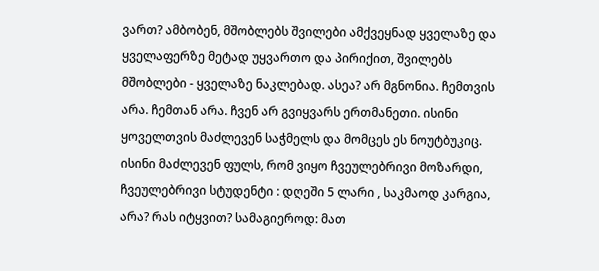ვართ? ამბობენ, მშობლებს შვილები ამქვეყნად ყველაზე და ყველაფერზე მეტად უყვართო და პირიქით, შვილებს მშობლები - ყველაზე ნაკლებად. ასეა? არ მგნონია. ჩემთვის არა. ჩემთან არა. ჩვენ არ გვიყვარს ერთმანეთი. ისინი ყოველთვის მაძლევენ საჭმელს და მომცეს ეს ნოუტბუკიც. ისინი მაძლევენ ფულს, რომ ვიყო ჩვეულებრივი მოზარდი, ჩვეულებრივი სტუდენტი : დღეში 5 ლარი , საკმაოდ კარგია, არა? რას იტყვით? სამაგიეროდ: მათ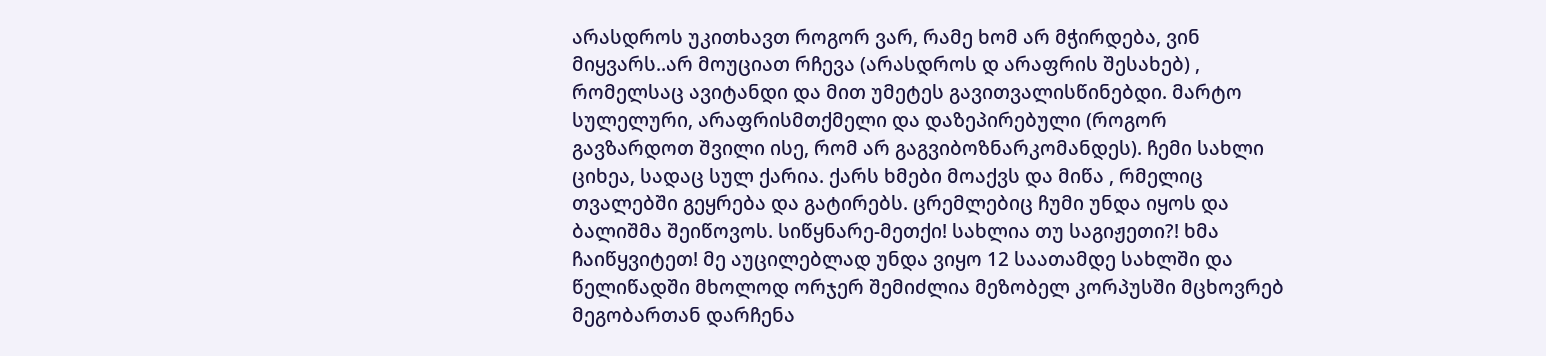არასდროს უკითხავთ როგორ ვარ, რამე ხომ არ მჭირდება, ვინ მიყვარს..არ მოუციათ რჩევა (არასდროს დ არაფრის შესახებ) , რომელსაც ავიტანდი და მით უმეტეს გავითვალისწინებდი. მარტო სულელური, არაფრისმთქმელი და დაზეპირებული (როგორ გავზარდოთ შვილი ისე, რომ არ გაგვიბოზნარკომანდეს). ჩემი სახლი ციხეა, სადაც სულ ქარია. ქარს ხმები მოაქვს და მიწა , რმელიც თვალებში გეყრება და გატირებს. ცრემლებიც ჩუმი უნდა იყოს და ბალიშმა შეიწოვოს. სიწყნარე-მეთქი! სახლია თუ საგიჟეთი?! ხმა ჩაიწყვიტეთ! მე აუცილებლად უნდა ვიყო 12 საათამდე სახლში და წელიწადში მხოლოდ ორჯერ შემიძლია მეზობელ კორპუსში მცხოვრებ მეგობართან დარჩენა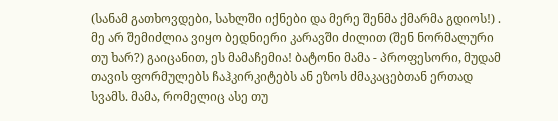(სანამ გათხოვდები, სახლში იქნები და მერე შენმა ქმარმა გდიოს!) . მე არ შემიძლია ვიყო ბედნიერი კარავში ძილით (შენ ნორმალური თუ ხარ?) გაიცანით, ეს მამაჩემია! ბატონი მამა - პროფესორი, მუდამ თავის ფორმულებს ჩაჰკირკიტებს ან ეზოს ძმაკაცებთან ერთად სვამს. მამა, რომელიც ასე თუ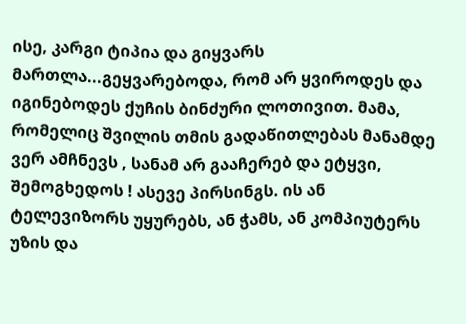ისე, კარგი ტიპია და გიყვარს მართლა...გეყვარებოდა, რომ არ ყვიროდეს და იგინებოდეს ქუჩის ბინძური ლოთივით. მამა, რომელიც შვილის თმის გადაწითლებას მანამდე ვერ ამჩნევს , სანამ არ გააჩერებ და ეტყვი, შემოგხედოს ! ასევე პირსინგს. ის ან ტელევიზორს უყურებს, ან ჭამს, ან კომპიუტერს უზის და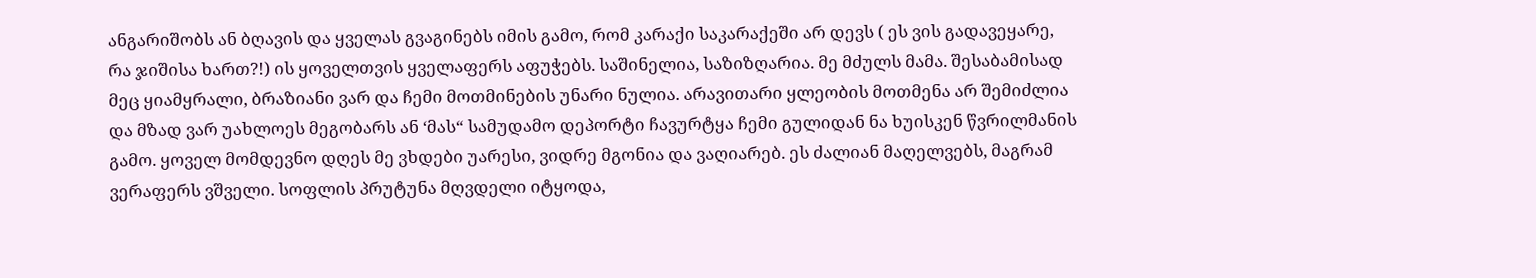ანგარიშობს ან ბღავის და ყველას გვაგინებს იმის გამო, რომ კარაქი საკარაქეში არ დევს ( ეს ვის გადავეყარე, რა ჯიშისა ხართ?!) ის ყოველთვის ყველაფერს აფუჭებს. საშინელია, საზიზღარია. მე მძულს მამა. შესაბამისად მეც ყიამყრალი, ბრაზიანი ვარ და ჩემი მოთმინების უნარი ნულია. არავითარი ყლეობის მოთმენა არ შემიძლია და მზად ვარ უახლოეს მეგობარს ან ‘მას“ სამუდამო დეპორტი ჩავურტყა ჩემი გულიდან ნა ხუისკენ წვრილმანის გამო. ყოველ მომდევნო დღეს მე ვხდები უარესი, ვიდრე მგონია და ვაღიარებ. ეს ძალიან მაღელვებს, მაგრამ ვერაფერს ვშველი. სოფლის პრუტუნა მღვდელი იტყოდა,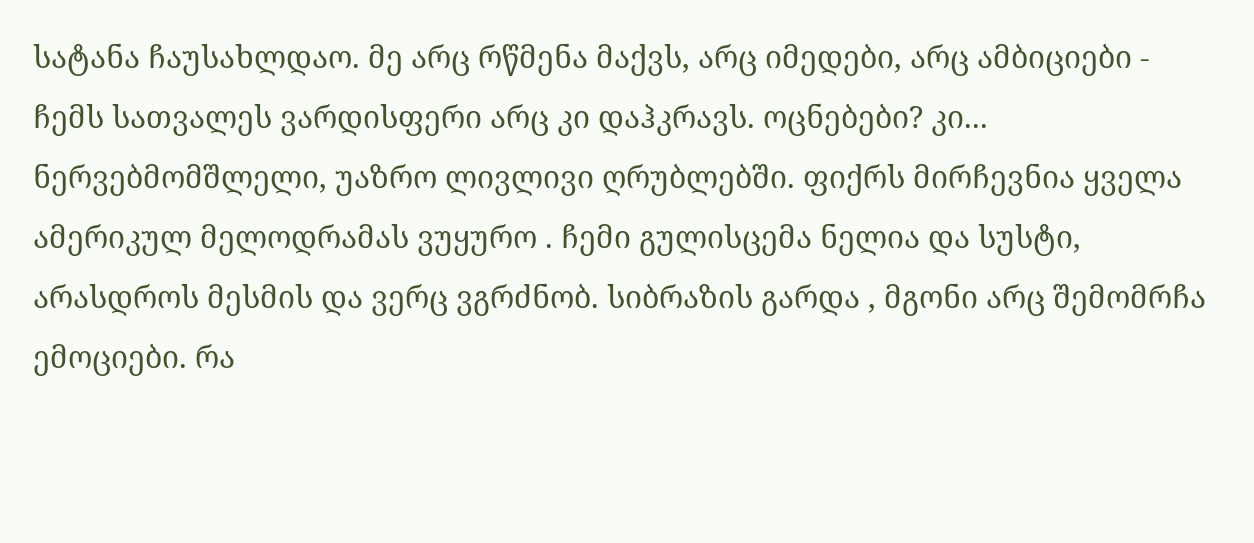სატანა ჩაუსახლდაო. მე არც რწმენა მაქვს, არც იმედები, არც ამბიციები - ჩემს სათვალეს ვარდისფერი არც კი დაჰკრავს. ოცნებები? კი... ნერვებმომშლელი, უაზრო ლივლივი ღრუბლებში. ფიქრს მირჩევნია ყველა ამერიკულ მელოდრამას ვუყურო . ჩემი გულისცემა ნელია და სუსტი, არასდროს მესმის და ვერც ვგრძნობ. სიბრაზის გარდა , მგონი არც შემომრჩა ემოციები. რა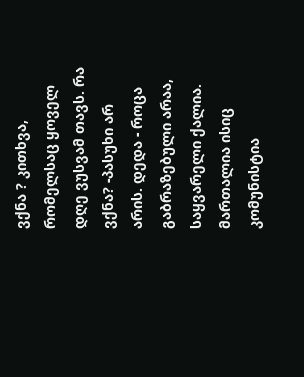ვქნა ? კითხვა, რომელსაც ყოველ დღე ვუსვამ თავს. რა ვქნა? -პასუხი არ არის. დედა - როცა გაბრაზებული არაა, საყვარელი ქალია. მართალია ისიც კომუნისტია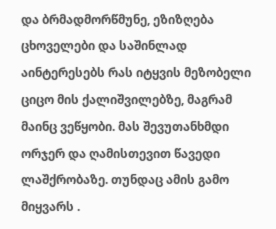და ბრმადმორწმუნე, ეზიზღება ცხოველები და საშინლად აინტერესებს რას იტყვის მეზობელი ციცო მის ქალიშვილებზე, მაგრამ მაინც ვეწყობი. მას შევუთანხმდი ორჯერ და ღამისთევით წავედი ლაშქრობაზე. თუნდაც ამის გამო მიყვარს .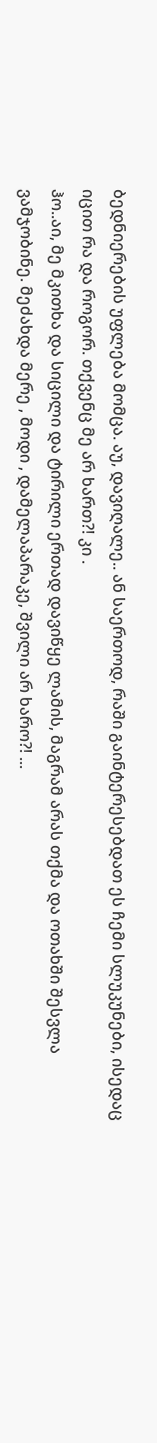ბედნიერების უფლება მომცა. აუ, დავიღალე.. ან საერთოდ, რაში გაინტერესებდათ ეს ჩემი სლუკუნები, ისედაც იცით რა და როგორ. თქვენც მე არ ხართ?! კი .
ჰო..აი, მე მკითხა და სიცილი და ტირილი ერთად დავიწყე ლამის, მაგრამ არას თქმა და ოთახში შესვლა ვამჯობინე. მეძახდა მერე , მოდი , დამელაპარაკე, შვილი არ ხარო?! ...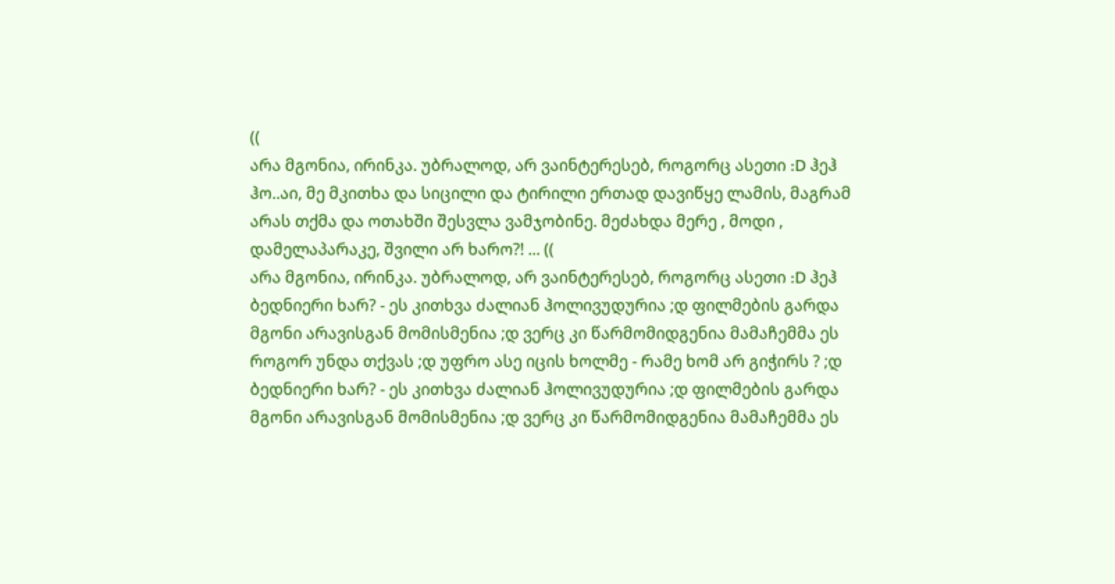((
არა მგონია, ირინკა. უბრალოდ, არ ვაინტერესებ, როგორც ასეთი :D ჰეჰ
ჰო..აი, მე მკითხა და სიცილი და ტირილი ერთად დავიწყე ლამის, მაგრამ არას თქმა და ოთახში შესვლა ვამჯობინე. მეძახდა მერე , მოდი , დამელაპარაკე, შვილი არ ხარო?! ... ((
არა მგონია, ირინკა. უბრალოდ, არ ვაინტერესებ, როგორც ასეთი :D ჰეჰ
ბედნიერი ხარ? - ეს კითხვა ძალიან ჰოლივუდურია ;დ ფილმების გარდა მგონი არავისგან მომისმენია ;დ ვერც კი წარმომიდგენია მამაჩემმა ეს როგორ უნდა თქვას ;დ უფრო ასე იცის ხოლმე - რამე ხომ არ გიჭირს ? ;დ
ბედნიერი ხარ? - ეს კითხვა ძალიან ჰოლივუდურია ;დ ფილმების გარდა მგონი არავისგან მომისმენია ;დ ვერც კი წარმომიდგენია მამაჩემმა ეს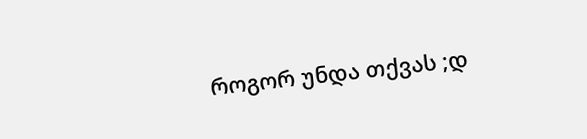როგორ უნდა თქვას ;დ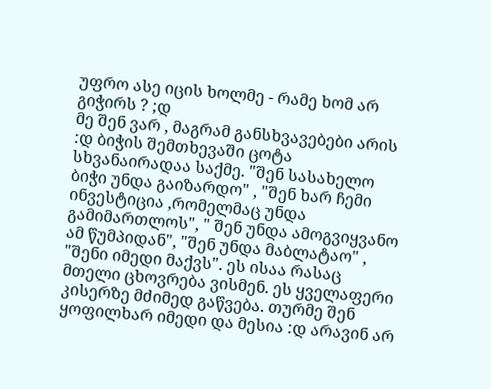უფრო ასე იცის ხოლმე - რამე ხომ არ გიჭირს ? ;დ
მე შენ ვარ , მაგრამ განსხვავებები არის :დ ბიჭის შემთხევაში ცოტა სხვანაირადაა საქმე. "შენ სასახელო ბიჭი უნდა გაიზარდო" , "შენ ხარ ჩემი ინვესტიცია ,რომელმაც უნდა გამიმართლოს", " შენ უნდა ამოგვიყვანო ამ წუმპიდან", "შენ უნდა მაბლატაო" , "შენი იმედი მაქვს". ეს ისაა რასაც მთელი ცხოვრება ვისმენ. ეს ყველაფერი კისერზე მძიმედ გაწვება. თურმე შენ ყოფილხარ იმედი და მესია :დ არავინ არ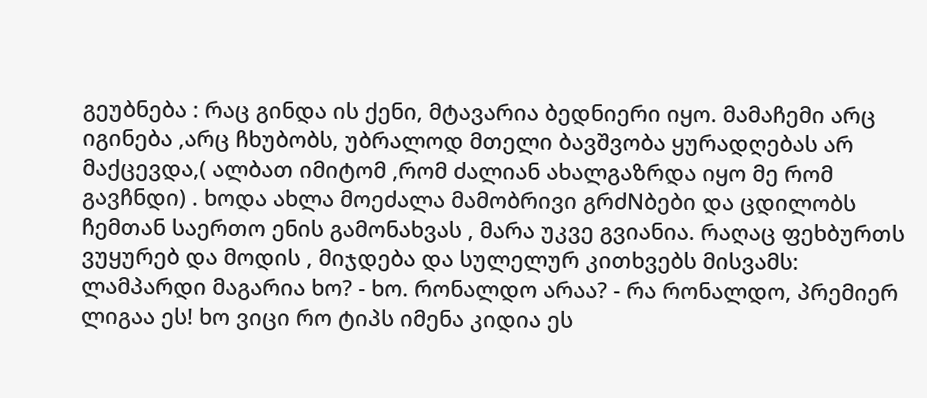გეუბნება : რაც გინდა ის ქენი, მტავარია ბედნიერი იყო. მამაჩემი არც იგინება ,არც ჩხუბობს, უბრალოდ მთელი ბავშვობა ყურადღებას არ მაქცევდა,( ალბათ იმიტომ ,რომ ძალიან ახალგაზრდა იყო მე რომ გავჩნდი) . ხოდა ახლა მოეძალა მამობრივი გრძNბები და ცდილობს ჩემთან საერთო ენის გამონახვას , მარა უკვე გვიანია. რაღაც ფეხბურთს ვუყურებ და მოდის , მიჯდება და სულელურ კითხვებს მისვამს: ლამპარდი მაგარია ხო? - ხო. რონალდო არაა? - რა რონალდო, პრემიერ ლიგაა ეს! ხო ვიცი რო ტიპს იმენა კიდია ეს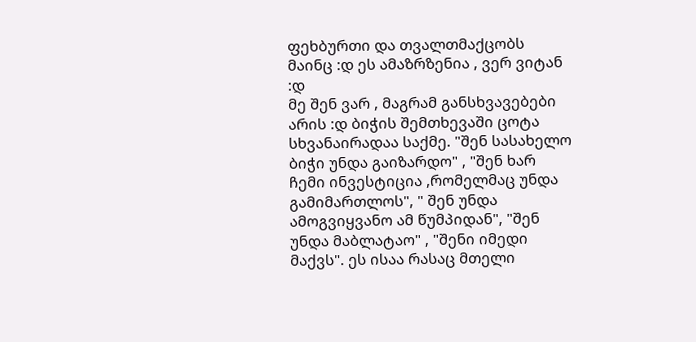ფეხბურთი და თვალთმაქცობს მაინც :დ ეს ამაზრზენია , ვერ ვიტან :დ
მე შენ ვარ , მაგრამ განსხვავებები არის :დ ბიჭის შემთხევაში ცოტა სხვანაირადაა საქმე. "შენ სასახელო ბიჭი უნდა გაიზარდო" , "შენ ხარ ჩემი ინვესტიცია ,რომელმაც უნდა გამიმართლოს", " შენ უნდა ამოგვიყვანო ამ წუმპიდან", "შენ უნდა მაბლატაო" , "შენი იმედი მაქვს". ეს ისაა რასაც მთელი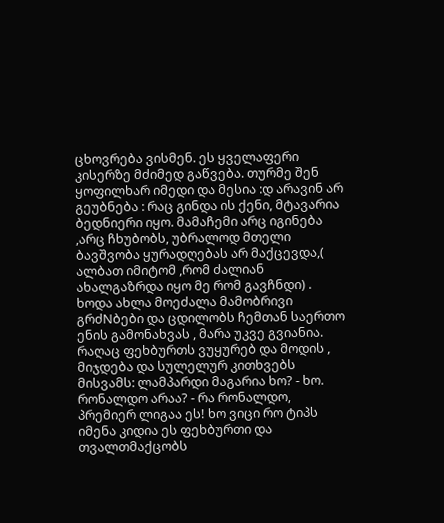ცხოვრება ვისმენ. ეს ყველაფერი კისერზე მძიმედ გაწვება. თურმე შენ ყოფილხარ იმედი და მესია :დ არავინ არ გეუბნება : რაც გინდა ის ქენი, მტავარია ბედნიერი იყო. მამაჩემი არც იგინება ,არც ჩხუბობს, უბრალოდ მთელი ბავშვობა ყურადღებას არ მაქცევდა,( ალბათ იმიტომ ,რომ ძალიან ახალგაზრდა იყო მე რომ გავჩნდი) . ხოდა ახლა მოეძალა მამობრივი გრძNბები და ცდილობს ჩემთან საერთო ენის გამონახვას , მარა უკვე გვიანია. რაღაც ფეხბურთს ვუყურებ და მოდის , მიჯდება და სულელურ კითხვებს მისვამს: ლამპარდი მაგარია ხო? - ხო. რონალდო არაა? - რა რონალდო, პრემიერ ლიგაა ეს! ხო ვიცი რო ტიპს იმენა კიდია ეს ფეხბურთი და თვალთმაქცობს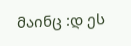მაინც :დ ეს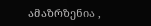ამაზრზენია ,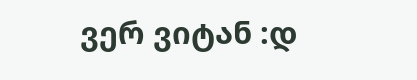ვერ ვიტან :დ